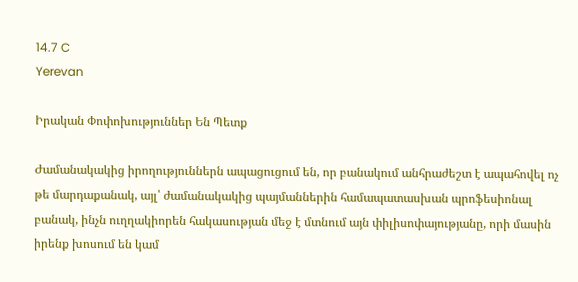14.7 C
Yerevan

Իրական Փոփոխություններ Են Պետք

Ժամանակակից իրողություններն ապացուցում են, որ բանակում անհրաժեշտ է ապահովել ոչ թե մարդաքանակ, այլ՝ ժամանակակից պայմաններին համապատասխան պրոֆեսիոնալ բանակ, ինչն ուղղակիորեն հակասության մեջ է մտնում այն փիլիսոփայությանը, որի մասին իրենք խոսում են կամ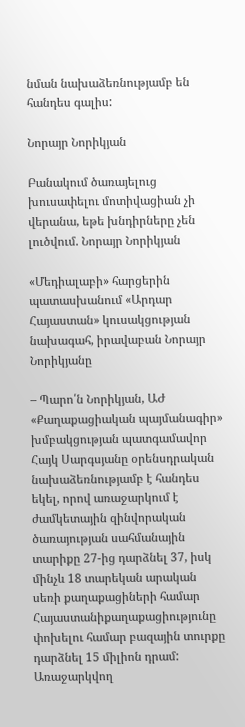նման նախաձեռնությամբ են հանդես գալիս:

Նորայր Նորիկյան

Բանակում ծառայելուց խուսափելու մոտիվացիան չի վերանա, եթե խնդիրները չեն լուծվում. Նորայր Նորիկյան

«Մեդիալաբի» հարցերին պատասխանում «Արդար Հայաստան» կուսակցության նախագահ, իրավաբան Նորայր Նորիկյանը

– Պարո՛ն Նորիկյան, ԱԺ «Քաղաքացիական պայմանագիր» խմբակցության պատգամավոր Հայկ Սարգսյանը օրենսդրական նախաձեռնությամբ է հանդես եկել, որով առաջարկում է ժամկետային զինվորական ծառայության սահմանային տարիքը 27-ից դարձնել 37, իսկ մինչև 18 տարեկան արական սեռի քաղաքացիների համար Հայաստանիքաղաքացիությունը փոխելու համար բազային տուրքը դարձնել 15 միլիոն դրամ: Առաջարկվող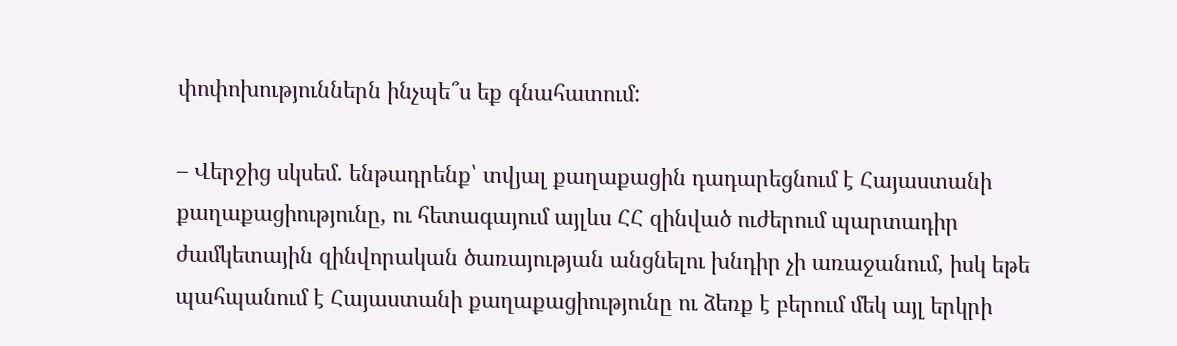փոփոխություններն ինչպե՞ս եք գնահատում:

– Վերջից սկսեմ. ենթադրենք՝ տվյալ քաղաքացին դադարեցնում է Հայաստանի քաղաքացիությունը, ու հետագայում այլևս ՀՀ զինված ուժերում պարտադիր ժամկետային զինվորական ծառայության անցնելու խնդիր չի առաջանում, իսկ եթե պահպանում է Հայաստանի քաղաքացիությունը ու ձեռք է բերում մեկ այլ երկրի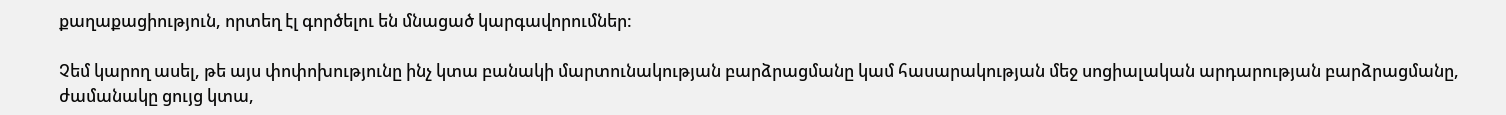քաղաքացիություն, որտեղ էլ գործելու են մնացած կարգավորումներ:

Չեմ կարող ասել, թե այս փոփոխությունը ինչ կտա բանակի մարտունակության բարձրացմանը կամ հասարակության մեջ սոցիալական արդարության բարձրացմանը, ժամանակը ցույց կտա,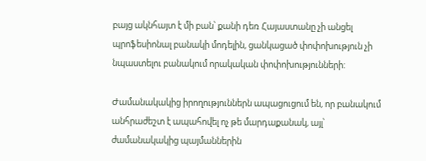բայց ակնհայտ է մի բան՝ քանի դեռ Հայաստանը չի անցել պրոֆեսիոնալ բանակի մոդելին, ցանկացած փոփոխություն չի նպաստելու բանակում որակական փոփոխությունների:

Ժամանակակից իրողություններն ապացուցում են, որ բանակում անհրաժեշտ է ապահովել ոչ թե մարդաքանակ, այլ՝ ժամանակակից պայմաններին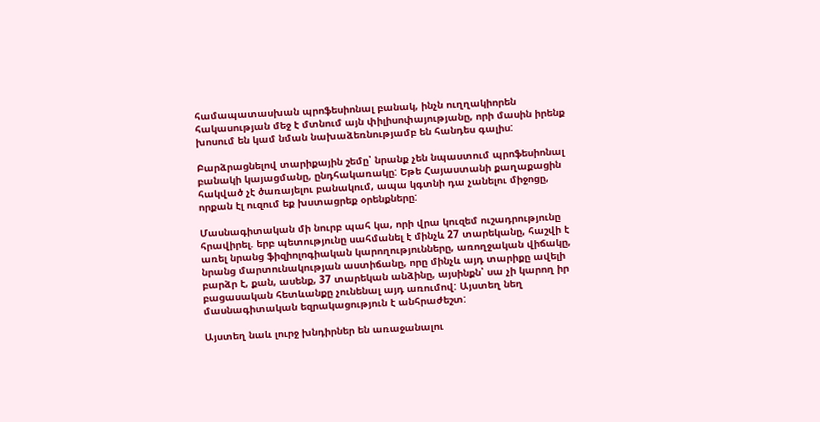համապատասխան պրոֆեսիոնալ բանակ, ինչն ուղղակիորեն հակասության մեջ է մտնում այն փիլիսոփայությանը, որի մասին իրենք խոսում են կամ նման նախաձեռնությամբ են հանդես գալիս:

Բարձրացնելով տարիքային շեմը՝ նրանք չեն նպաստում պրոֆեսիոնալ բանակի կայացմանը, ընդհակառակը: Եթե Հայաստանի քաղաքացին հակված չէ ծառայելու բանակում, ապա կգտնի դա չանելու միջոցը, որքան էլ ուզում եք խստացրեք օրենքները:

Մասնագիտական մի նուրբ պահ կա, որի վրա կուզեմ ուշադրությունը հրավիրել. երբ պետությունը սահմանել է մինչև 27 տարեկանը, հաշվի է առել նրանց ֆիզիոլոգիական կարողությունները, առողջական վիճակը, նրանց մարտունակության աստիճանը, որը մինչև այդ տարիքը ավելի բարձր է, քան, ասենք, 37 տարեկան անձինը, այսինքն՝ սա չի կարող իր բացասական հետևանքը չունենալ այդ առումով: Այստեղ նեղ մասնագիտական եզրակացություն է անհրաժեշտ:

Այստեղ նաև լուրջ խնդիրներ են առաջանալու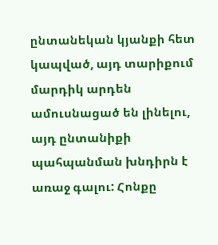ընտանեկան կյանքի հետ կապված, այդ տարիքում մարդիկ արդեն ամուսնացած են լինելու, այդ ընտանիքի պահպանման խնդիրն է առաջ գալու: Հոնքը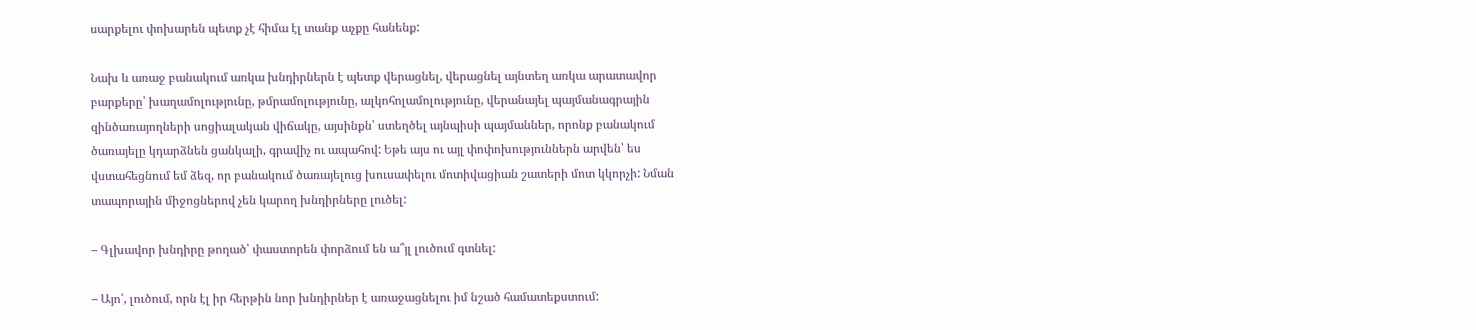սարքելու փոխարեն պետք չէ հիմա էլ տանք աչքը հանենք:

Նախ և առաջ բանակում առկա խնդիրներն է պետք վերացնել, վերացնել այնտեղ առկա արատավոր բարքերը՝ խաղամոլությունը, թմրամոլությունը, ալկոհոլամոլությունը, վերանայել պայմանագրային զինծառայողների սոցիալական վիճակը, այսինքն՝ ստեղծել այնպիսի պայմաններ, որոնք բանակում ծառայելը կդարձնեն ցանկալի, գրավիչ ու ապահով: Եթե այս ու այլ փոփոխություններն արվեն՝ ես վստահեցնում եմ ձեզ, որ բանակում ծառայելուց խուսափելու մոտիվացիան շատերի մոտ կկորչի: Նման տապորային միջոցներով չեն կարող խնդիրները լուծել:

– Գլխավոր խնդիրը թողած՝ փաստորեն փորձում են ա՞յլ լուծում գտնել:

– Այո՛, լուծում, որն էլ իր հերթին նոր խնդիրներ է առաջացնելու իմ նշած համատեքստում: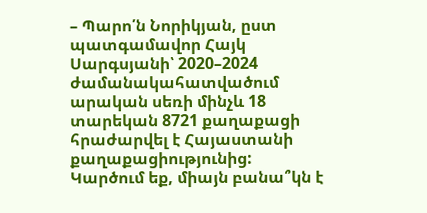– Պարո՛ն Նորիկյան, ըստ պատգամավոր Հայկ Սարգսյանի՝ 2020–2024 ժամանակահատվածում արական սեռի մինչև 18 տարեկան 8721 քաղաքացի հրաժարվել է Հայաստանի քաղաքացիությունից: Կարծում եք, միայն բանա՞կն է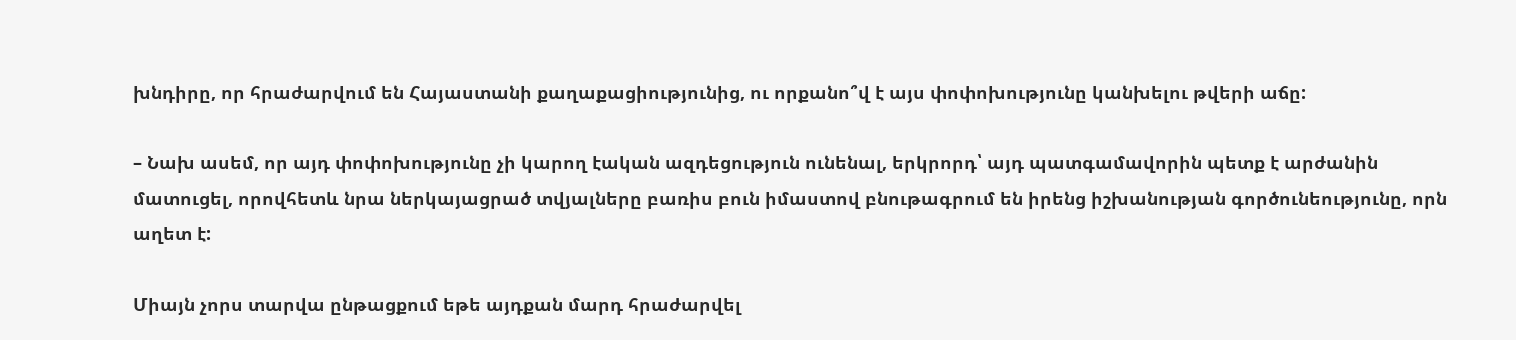խնդիրը, որ հրաժարվում են Հայաստանի քաղաքացիությունից, ու որքանո՞վ է այս փոփոխությունը կանխելու թվերի աճը:

– Նախ ասեմ, որ այդ փոփոխությունը չի կարող էական ազդեցություն ունենալ, երկրորդ՝ այդ պատգամավորին պետք է արժանին մատուցել, որովհետև նրա ներկայացրած տվյալները բառիս բուն իմաստով բնութագրում են իրենց իշխանության գործունեությունը, որն աղետ է:

Միայն չորս տարվա ընթացքում եթե այդքան մարդ հրաժարվել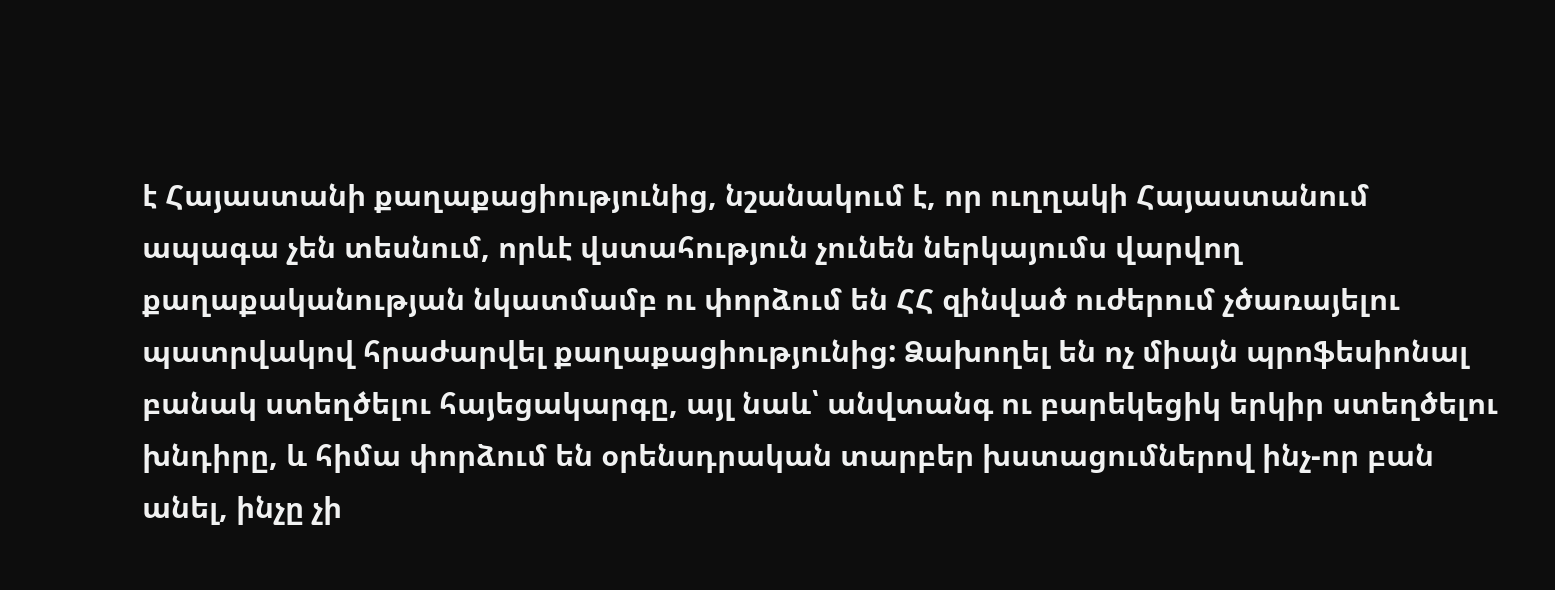է Հայաստանի քաղաքացիությունից, նշանակում է, որ ուղղակի Հայաստանում ապագա չեն տեսնում, որևէ վստահություն չունեն ներկայումս վարվող քաղաքականության նկատմամբ ու փորձում են ՀՀ զինված ուժերում չծառայելու պատրվակով հրաժարվել քաղաքացիությունից: Ձախողել են ոչ միայն պրոֆեսիոնալ բանակ ստեղծելու հայեցակարգը, այլ նաև՝ անվտանգ ու բարեկեցիկ երկիր ստեղծելու խնդիրը, և հիմա փորձում են օրենսդրական տարբեր խստացումներով ինչ-որ բան անել, ինչը չի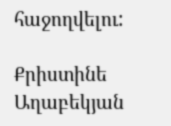հաջողվելու:

Քրիստինե Աղաբեկյան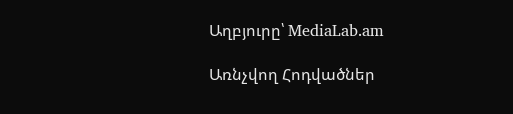Աղբյուրը՝ MediaLab.am

Առնչվող Հոդվածներ